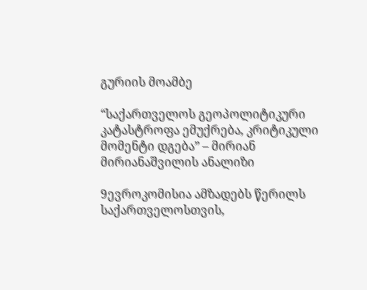გურიის მოამბე

“საქართველოს გეოპოლიტიკური კატასტროფა ემუქრება, კრიტიკული მომენტი დგება” – მირიან მირიანაშვილის ანალიზი

9ევროკომისია ამზადებს წერილს საქართველოსთვის,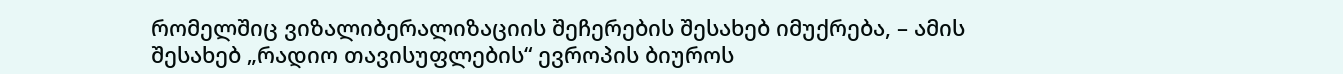რომელშიც ვიზალიბერალიზაციის შეჩერების შესახებ იმუქრება, – ამის შესახებ „რადიო თავისუფლების“ ევროპის ბიუროს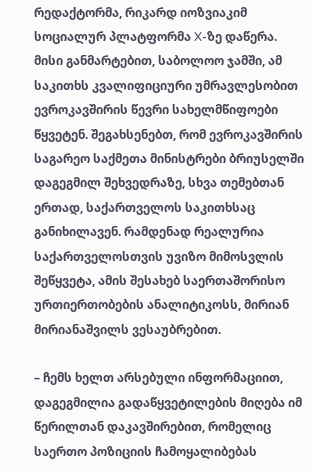რედაქტორმა, რიკარდ იოზვიაკიმ სოციალურ პლატფორმა X-ზე დაწერა. მისი განმარტებით, საბოლოო ჯამში, ამ საკითხს კვალიფიციური უმრავლესობით ევროკავშირის წევრი სახელმწიფოები წყვეტენ. შეგახსენებთ, რომ ევროკავშირის საგარეო საქმეთა მინისტრები ბრიუსელში დაგეგმილ შეხვედრაზე, სხვა თემებთან ერთად, საქართველოს საკითხსაც განიხილავენ. რამდენად რეალურია საქართველოსთვის უვიზო მიმოსვლის შეწყვეტა, ამის შესახებ საერთაშორისო ურთიერთობების ანალიტიკოსს, მირიან მირიანაშვილს ვესაუბრებით.

– ჩემს ხელთ არსებული ინფორმაციით, დაგეგმილია გადაწყვეტილების მიღება იმ წერილთან დაკავშირებით, რომელიც საერთო პოზიციის ჩამოყალიბებას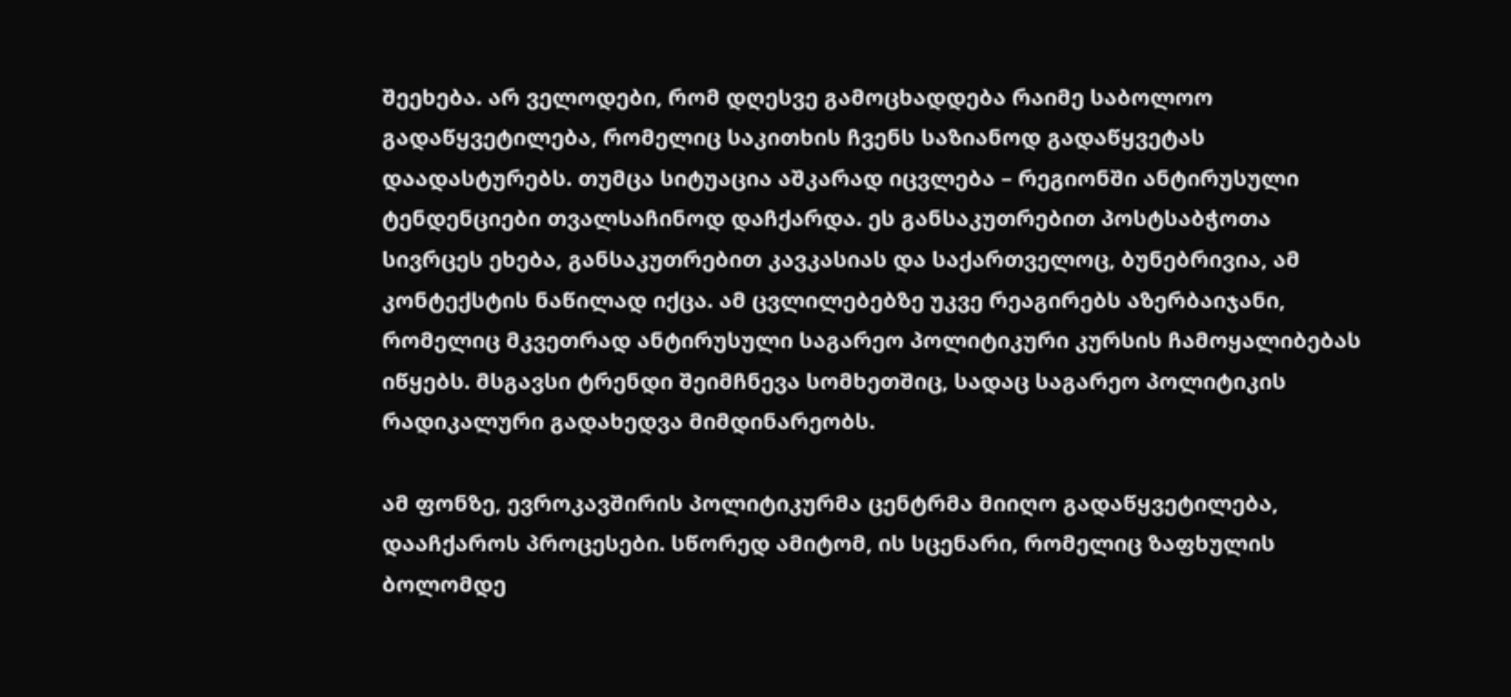შეეხება. არ ველოდები, რომ დღესვე გამოცხადდება რაიმე საბოლოო გადაწყვეტილება, რომელიც საკითხის ჩვენს საზიანოდ გადაწყვეტას დაადასტურებს. თუმცა სიტუაცია აშკარად იცვლება – რეგიონში ანტირუსული ტენდენციები თვალსაჩინოდ დაჩქარდა. ეს განსაკუთრებით პოსტსაბჭოთა სივრცეს ეხება, განსაკუთრებით კავკასიას და საქართველოც, ბუნებრივია, ამ კონტექსტის ნაწილად იქცა. ამ ცვლილებებზე უკვე რეაგირებს აზერბაიჯანი, რომელიც მკვეთრად ანტირუსული საგარეო პოლიტიკური კურსის ჩამოყალიბებას იწყებს. მსგავსი ტრენდი შეიმჩნევა სომხეთშიც, სადაც საგარეო პოლიტიკის რადიკალური გადახედვა მიმდინარეობს.

ამ ფონზე, ევროკავშირის პოლიტიკურმა ცენტრმა მიიღო გადაწყვეტილება, დააჩქაროს პროცესები. სწორედ ამიტომ, ის სცენარი, რომელიც ზაფხულის ბოლომდე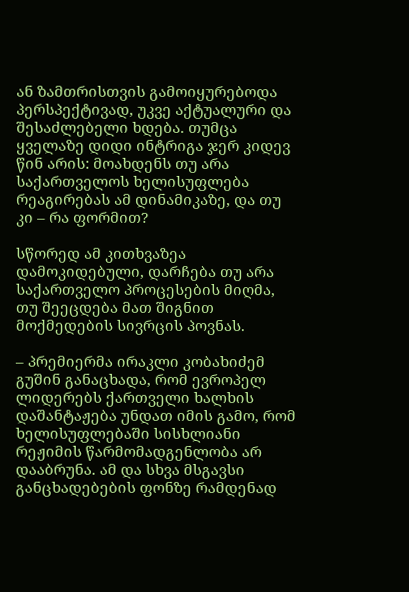ან ზამთრისთვის გამოიყურებოდა პერსპექტივად, უკვე აქტუალური და შესაძლებელი ხდება. თუმცა ყველაზე დიდი ინტრიგა ჯერ კიდევ წინ არის: მოახდენს თუ არა საქართველოს ხელისუფლება რეაგირებას ამ დინამიკაზე, და თუ კი – რა ფორმით?

სწორედ ამ კითხვაზეა დამოკიდებული, დარჩება თუ არა საქართველო პროცესების მიღმა, თუ შეეცდება მათ შიგნით მოქმედების სივრცის პოვნას.

– პრემიერმა ირაკლი კობახიძემ გუშინ განაცხადა, რომ ევროპელ ლიდერებს ქართველი ხალხის დაშანტაჟება უნდათ იმის გამო, რომ ხელისუფლებაში სისხლიანი რეჟიმის წარმომადგენლობა არ დააბრუნა. ამ და სხვა მსგავსი განცხადებების ფონზე რამდენად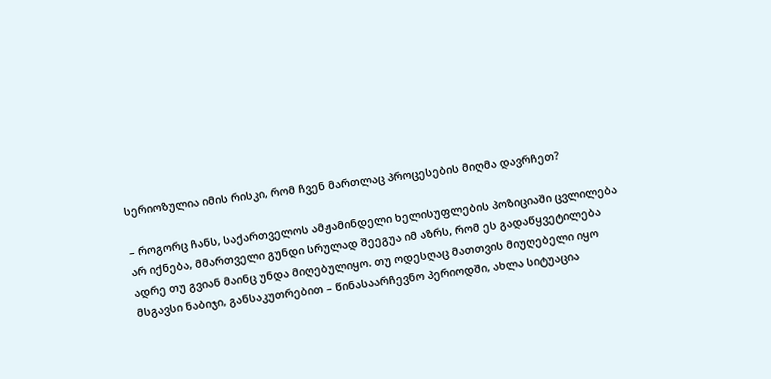სერიოზულია იმის რისკი, რომ ჩვენ მართლაც პროცესების მიღმა დავრჩეთ?

– როგორც ჩანს, საქართველოს ამჟამინდელი ხელისუფლების პოზიციაში ცვლილება არ იქნება, მმართველი გუნდი სრულად შეეგუა იმ აზრს, რომ ეს გადაწყვეტილება ადრე თუ გვიან მაინც უნდა მიღებულიყო. თუ ოდესღაც მათთვის მიუღებელი იყო მსგავსი ნაბიჯი, განსაკუთრებით – წინასაარჩევნო პერიოდში, ახლა სიტუაცია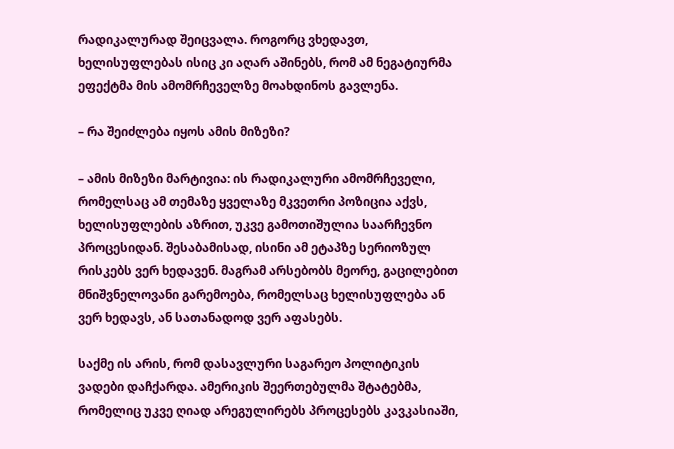რადიკალურად შეიცვალა. როგორც ვხედავთ, ხელისუფლებას ისიც კი აღარ აშინებს, რომ ამ ნეგატიურმა ეფექტმა მის ამომრჩეველზე მოახდინოს გავლენა.

– რა შეიძლება იყოს ამის მიზეზი?

– ამის მიზეზი მარტივია: ის რადიკალური ამომრჩეველი, რომელსაც ამ თემაზე ყველაზე მკვეთრი პოზიცია აქვს, ხელისუფლების აზრით, უკვე გამოთიშულია საარჩევნო პროცესიდან. შესაბამისად, ისინი ამ ეტაპზე სერიოზულ რისკებს ვერ ხედავენ. მაგრამ არსებობს მეორე, გაცილებით მნიშვნელოვანი გარემოება, რომელსაც ხელისუფლება ან ვერ ხედავს, ან სათანადოდ ვერ აფასებს.

საქმე ის არის, რომ დასავლური საგარეო პოლიტიკის ვადები დაჩქარდა. ამერიკის შეერთებულმა შტატებმა, რომელიც უკვე ღიად არეგულირებს პროცესებს კავკასიაში,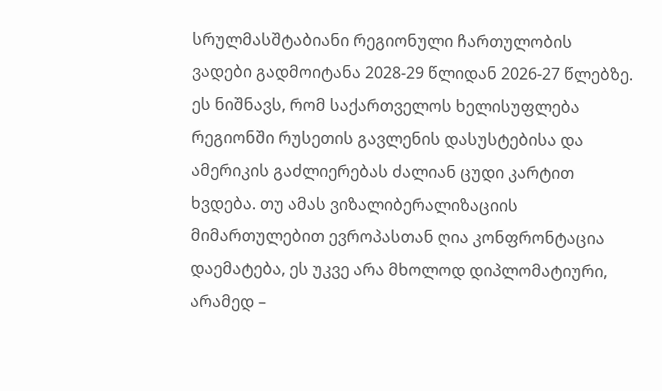სრულმასშტაბიანი რეგიონული ჩართულობის ვადები გადმოიტანა 2028-29 წლიდან 2026-27 წლებზე. ეს ნიშნავს, რომ საქართველოს ხელისუფლება რეგიონში რუსეთის გავლენის დასუსტებისა და ამერიკის გაძლიერებას ძალიან ცუდი კარტით ხვდება. თუ ამას ვიზალიბერალიზაციის მიმართულებით ევროპასთან ღია კონფრონტაცია დაემატება, ეს უკვე არა მხოლოდ დიპლომატიური, არამედ –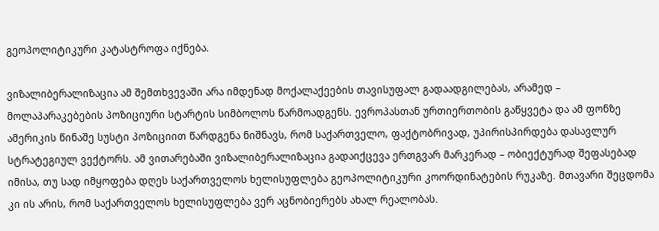გეოპოლიტიკური კატასტროფა იქნება.

ვიზალიბერალიზაცია ამ შემთხვევაში არა იმდენად მოქალაქეების თავისუფალ გადაადგილებას, არამედ – მოლაპარაკებების პოზიციური სტარტის სიმბოლოს წარმოადგენს. ევროპასთან ურთიერთობის გაწყვეტა და ამ ფონზე ამერიკის წინაშე სუსტი პოზიციით წარდგენა ნიშნავს, რომ საქართველო, ფაქტობრივად, უპირისპირდება დასავლურ სტრატეგიულ ვექტორს. ამ ვითარებაში ვიზალიბერალიზაცია გადაიქცევა ერთგვარ მარკერად – ობიექტურად შეფასებად იმისა, თუ სად იმყოფება დღეს საქართველოს ხელისუფლება გეოპოლიტიკური კოორდინატების რუკაზე. მთავარი შეცდომა კი ის არის, რომ საქართველოს ხელისუფლება ვერ აცნობიერებს ახალ რეალობას.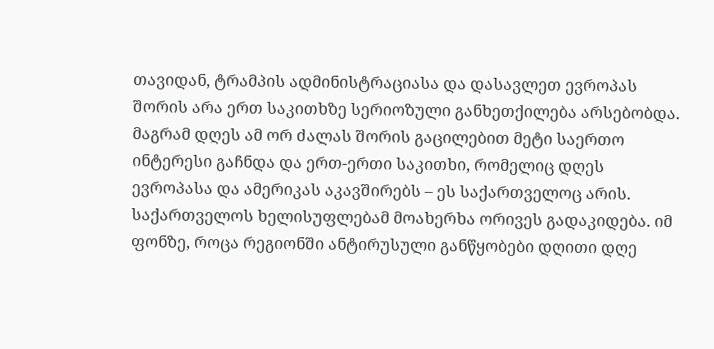თავიდან, ტრამპის ადმინისტრაციასა და დასავლეთ ევროპას შორის არა ერთ საკითხზე სერიოზული განხეთქილება არსებობდა. მაგრამ დღეს ამ ორ ძალას შორის გაცილებით მეტი საერთო ინტერესი გაჩნდა და ერთ-ერთი საკითხი, რომელიც დღეს ევროპასა და ამერიკას აკავშირებს – ეს საქართველოც არის. საქართველოს ხელისუფლებამ მოახერხა ორივეს გადაკიდება. იმ ფონზე, როცა რეგიონში ანტირუსული განწყობები დღითი დღე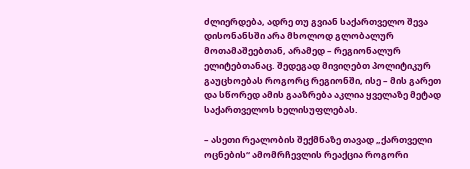ძლიერდება, ადრე თუ გვიან საქართველო შევა დისონანსში არა მხოლოდ გლობალურ მოთამაშეებთან, არამედ – რეგიონალურ ელიტებთანაც. შედეგად მივიღებთ პოლიტიკურ გაუცხოებას როგორც რეგიონში, ისე – მის გარეთ და სწორედ ამის გააზრება აკლია ყველაზე მეტად საქართველოს ხელისუფლებას.

– ასეთი რეალობის შექმნაზე თავად „ქართველი ოცნების“ ამომრჩევლის რეაქცია როგორი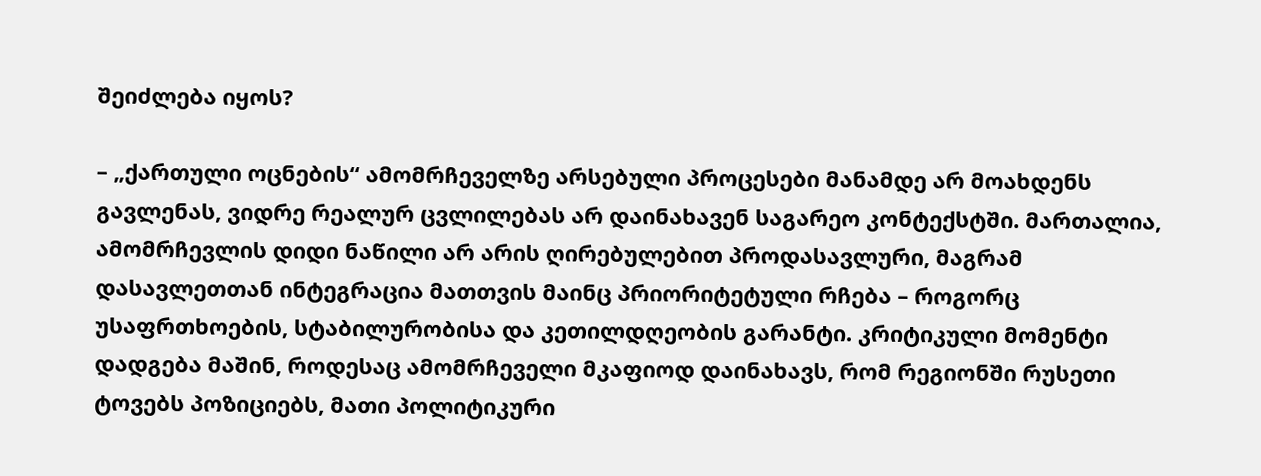შეიძლება იყოს?

– „ქართული ოცნების“ ამომრჩეველზე არსებული პროცესები მანამდე არ მოახდენს გავლენას, ვიდრე რეალურ ცვლილებას არ დაინახავენ საგარეო კონტექსტში. მართალია, ამომრჩევლის დიდი ნაწილი არ არის ღირებულებით პროდასავლური, მაგრამ დასავლეთთან ინტეგრაცია მათთვის მაინც პრიორიტეტული რჩება – როგორც უსაფრთხოების, სტაბილურობისა და კეთილდღეობის გარანტი. კრიტიკული მომენტი დადგება მაშინ, როდესაც ამომრჩეველი მკაფიოდ დაინახავს, რომ რეგიონში რუსეთი ტოვებს პოზიციებს, მათი პოლიტიკური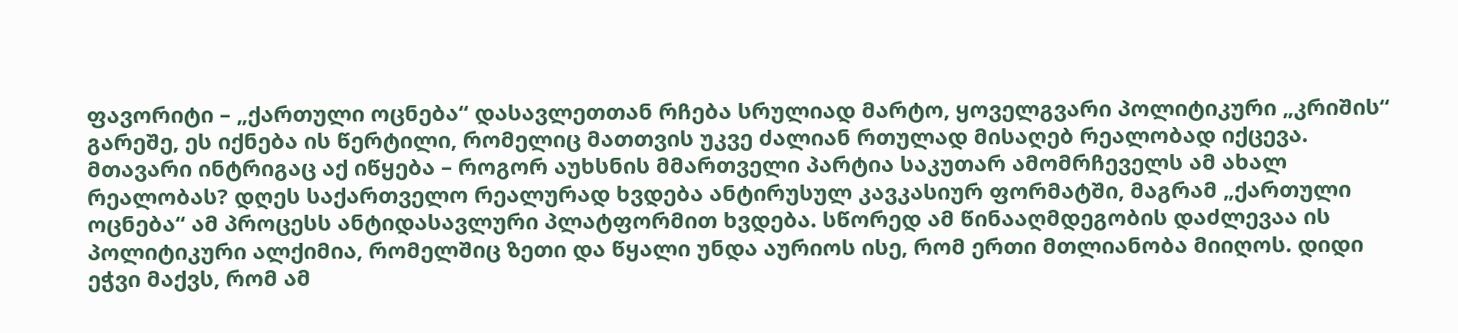ფავორიტი – „ქართული ოცნება“ დასავლეთთან რჩება სრულიად მარტო, ყოველგვარი პოლიტიკური „კრიშის“ გარეშე, ეს იქნება ის წერტილი, რომელიც მათთვის უკვე ძალიან რთულად მისაღებ რეალობად იქცევა. მთავარი ინტრიგაც აქ იწყება – როგორ აუხსნის მმართველი პარტია საკუთარ ამომრჩეველს ამ ახალ რეალობას? დღეს საქართველო რეალურად ხვდება ანტირუსულ კავკასიურ ფორმატში, მაგრამ „ქართული ოცნება“ ამ პროცესს ანტიდასავლური პლატფორმით ხვდება. სწორედ ამ წინააღმდეგობის დაძლევაა ის პოლიტიკური ალქიმია, რომელშიც ზეთი და წყალი უნდა აურიოს ისე, რომ ერთი მთლიანობა მიიღოს. დიდი ეჭვი მაქვს, რომ ამ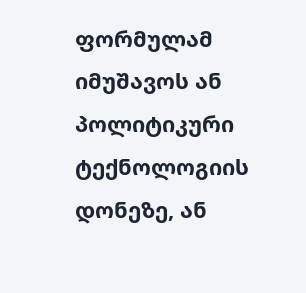ფორმულამ იმუშავოს ან პოლიტიკური ტექნოლოგიის დონეზე, ან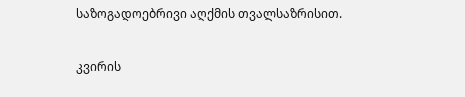საზოგადოებრივი აღქმის თვალსაზრისით.

კვირის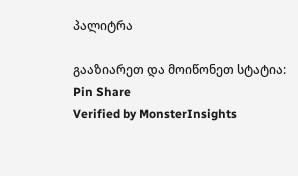პალიტრა

გააზიარეთ და მოიწონეთ სტატია:
Pin Share
Verified by MonsterInsights